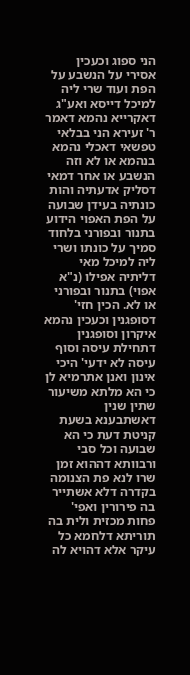הני ספוג וכעכין אסירי על הנשבע על הפת ועוד שרי ליה למיכל דייסא ואע"ג דאקרייא נהמא דאמר ר' זעירא הני בבלאי טפשאי דאכלי נהמא בנהמא או לא וזה הנשבע או אחר דמאי דסליק אדעתיה והות כונתיה בעידן שבועה על הפת האפוי הידוע בתנור ובפורני בלחוד סמיך על כונתו ושרי ליה למיכל מאי דליתיה אפילו (נ"א אפוי) בתנור ובפורני או לא. הכין חזי' דסופגנין וכעכין נהמא איקרון וסופגנין דתחילת עיסה וסוף עיסה לא ידעי' היכי אינון ואנן אתרמיא לן כי הא מלתא משיעור שתין שנין דאשתבענא בשעת קניטת דעת כי הא שבועה וכל סבי ורבוותא דההוא זמן שרו לנא פת הצנומה בקדרה דלא אשתייר בה פירורין ואפי' פחות מכזית ולית בה תוריתא דלחמא כל עיקר אלא דהויא לה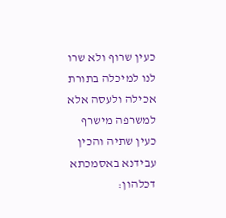כעין שרוף ולא שרו לנו למיכלה בתורת אכילה ולעסה אלא למשרפה מישרף כעין שתיה והכין עבידנא באסמכתא דכלהון: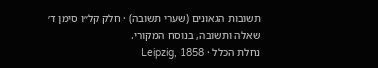תשובות הגאונים (שערי תשובה) · חלק קל״ו סימן ד׳
שאלה ותשובה, בנוסח המקורי.
נחלת הכלל · Leipzig, 1858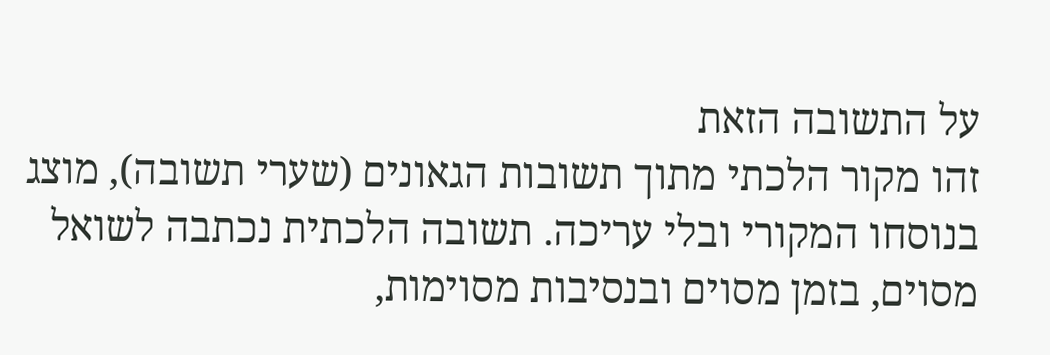על התשובה הזאת
זהו מקור הלכתי מתוך תשובות הגאונים (שערי תשובה), מוצג בנוסחו המקורי ובלי עריכה. תשובה הלכתית נכתבה לשואל מסוים, בזמן מסוים ובנסיבות מסוימות,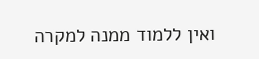ואין ללמוד ממנה למקרה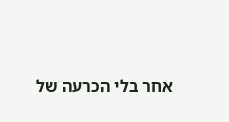אחר בלי הכרעה של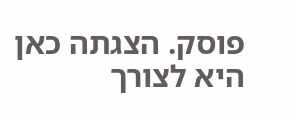פוסק. הצגתה כאן היא לצורך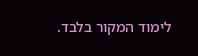לימוד המקור בלבד.